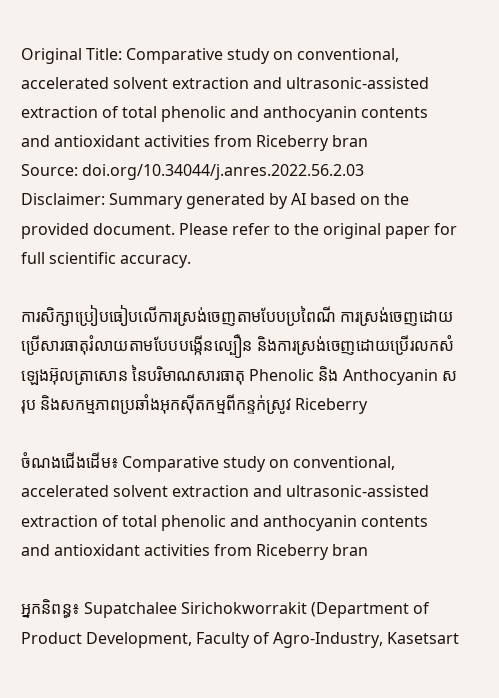Original Title: Comparative study on conventional, accelerated solvent extraction and ultrasonic-assisted extraction of total phenolic and anthocyanin contents and antioxidant activities from Riceberry bran
Source: doi.org/10.34044/j.anres.2022.56.2.03
Disclaimer: Summary generated by AI based on the provided document. Please refer to the original paper for full scientific accuracy.

ការសិក្សាប្រៀបធៀបលើការស្រង់ចេញតាមបែបប្រពៃណី ការស្រង់ចេញដោយប្រើសារធាតុរំលាយតាមបែបបង្កើនល្បឿន និងការស្រង់ចេញដោយប្រើរលកសំឡេងអ៊ុលត្រាសោន នៃបរិមាណសារធាតុ Phenolic និង Anthocyanin សរុប និងសកម្មភាពប្រឆាំងអុកស៊ីតកម្មពីកន្ទក់ស្រូវ Riceberry

ចំណងជើងដើម៖ Comparative study on conventional, accelerated solvent extraction and ultrasonic-assisted extraction of total phenolic and anthocyanin contents and antioxidant activities from Riceberry bran

អ្នកនិពន្ធ៖ Supatchalee Sirichokworrakit (Department of Product Development, Faculty of Agro-Industry, Kasetsart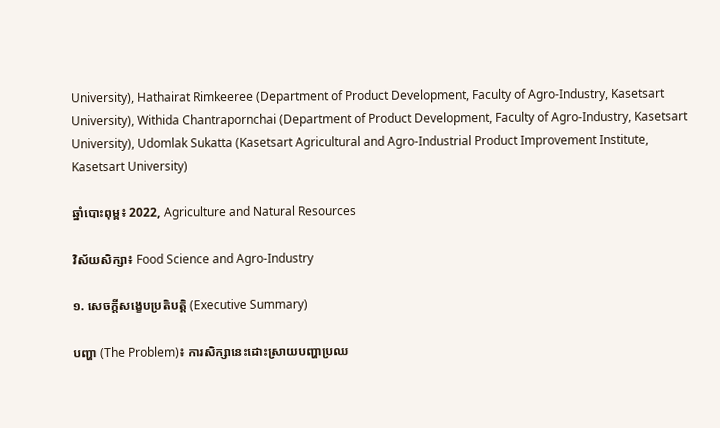University), Hathairat Rimkeeree (Department of Product Development, Faculty of Agro-Industry, Kasetsart University), Withida Chantrapornchai (Department of Product Development, Faculty of Agro-Industry, Kasetsart University), Udomlak Sukatta (Kasetsart Agricultural and Agro-Industrial Product Improvement Institute, Kasetsart University)

ឆ្នាំបោះពុម្ព៖ 2022, Agriculture and Natural Resources

វិស័យសិក្សា៖ Food Science and Agro-Industry

១. សេចក្តីសង្ខេបប្រតិបត្តិ (Executive Summary)

បញ្ហា (The Problem)៖ ការសិក្សានេះដោះស្រាយបញ្ហាប្រឈ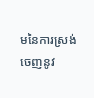មនៃការស្រង់ចេញនូវ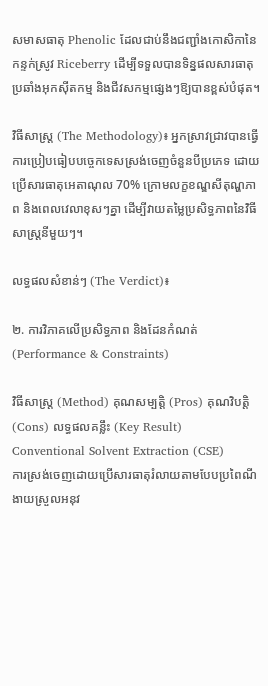សមាសធាតុ Phenolic ដែលជាប់នឹងជញ្ជាំងកោសិកានៃកន្ទក់ស្រូវ Riceberry ដើម្បីទទួលបានទិន្នផលសារធាតុប្រឆាំងអុកស៊ីតកម្ម និងជីវសកម្មផ្សេងៗឱ្យបានខ្ពស់បំផុត។

វិធីសាស្ត្រ (The Methodology)៖ អ្នកស្រាវជ្រាវបានធ្វើការប្រៀបធៀបបច្ចេកទេសស្រង់ចេញចំនួនបីប្រភេទ ដោយប្រើសារធាតុអេតាណុល 70% ក្រោមលក្ខខណ្ឌសីតុណ្ហភាព និងពេលវេលាខុសៗគ្នា ដើម្បីវាយតម្លៃប្រសិទ្ធភាពនៃវិធីសាស្ត្រនីមួយៗ។

លទ្ធផលសំខាន់ៗ (The Verdict)៖

២. ការវិភាគលើប្រសិទ្ធភាព និងដែនកំណត់ (Performance & Constraints)

វិធីសាស្ត្រ (Method) គុណសម្បត្តិ (Pros) គុណវិបត្តិ (Cons) លទ្ធផលគន្លឹះ (Key Result)
Conventional Solvent Extraction (CSE)
ការស្រង់ចេញដោយប្រើសារធាតុរំលាយតាមបែបប្រពៃណី
ងាយស្រួលអនុវ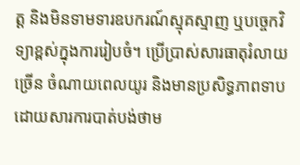ត្ត និងមិនទាមទារឧបករណ៍ស្មុគស្មាញ ឬបច្ចេកវិទ្យាខ្ពស់ក្នុងការរៀបចំ។ ប្រើប្រាស់សារធាតុរំលាយច្រើន ចំណាយពេលយូរ និងមានប្រសិទ្ធភាពទាបដោយសារការបាត់បង់ថាម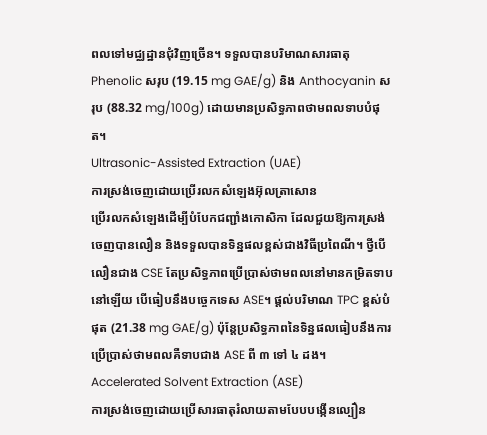ពលទៅមជ្ឈដ្ឋានជុំវិញច្រើន។ ទទួលបានបរិមាណសារធាតុ Phenolic សរុប (19.15 mg GAE/g) និង Anthocyanin សរុប (88.32 mg/100g) ដោយមានប្រសិទ្ធភាពថាមពលទាបបំផុត។
Ultrasonic-Assisted Extraction (UAE)
ការស្រង់ចេញដោយប្រើរលកសំឡេងអ៊ុលត្រាសោន
ប្រើរលកសំឡេងដើម្បីបំបែកជញ្ជាំងកោសិកា ដែលជួយឱ្យការស្រង់ចេញបានលឿន និងទទួលបានទិន្នផលខ្ពស់ជាងវិធីប្រពៃណី។ ថ្វីបើលឿនជាង CSE តែប្រសិទ្ធភាពប្រើប្រាស់ថាមពលនៅមានកម្រិតទាបនៅឡើយ បើធៀបនឹងបច្ចេកទេស ASE។ ផ្តល់បរិមាណ TPC ខ្ពស់បំផុត (21.38 mg GAE/g) ប៉ុន្តែប្រសិទ្ធភាពនៃទិន្នផលធៀបនឹងការប្រើប្រាស់ថាមពលគឺទាបជាង ASE ពី ៣ ទៅ ៤ ដង។
Accelerated Solvent Extraction (ASE)
ការស្រង់ចេញដោយប្រើសារធាតុរំលាយតាមបែបបង្កើនល្បឿន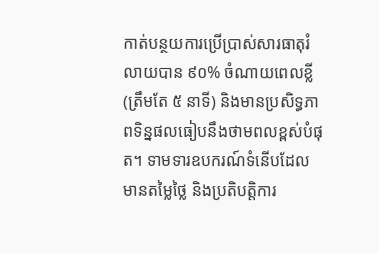កាត់បន្ថយការប្រើប្រាស់សារធាតុរំលាយបាន ៩០% ចំណាយពេលខ្លី (ត្រឹមតែ ៥ នាទី) និងមានប្រសិទ្ធភាពទិន្នផលធៀបនឹងថាមពលខ្ពស់បំផុត។ ទាមទារឧបករណ៍ទំនើបដែលមានតម្លៃថ្លៃ និងប្រតិបត្តិការ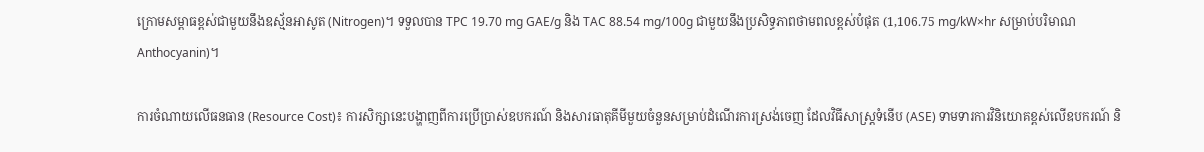ក្រោមសម្ពាធខ្ពស់ជាមួយនឹងឧស្ម័នអាសូត (Nitrogen)។ ទទួលបាន TPC 19.70 mg GAE/g និង TAC 88.54 mg/100g ជាមួយនឹងប្រសិទ្ធភាពថាមពលខ្ពស់បំផុត (1,106.75 mg/kW×hr សម្រាប់បរិមាណ Anthocyanin)។

ការចំណាយលើធនធាន (Resource Cost)៖ ការសិក្សានេះបង្ហាញពីការប្រើប្រាស់ឧបករណ៍ និងសារធាតុគីមីមួយចំនួនសម្រាប់ដំណើរការស្រង់ចេញ ដែលវិធីសាស្ត្រទំនើប (ASE) ទាមទារការវិនិយោគខ្ពស់លើឧបករណ៍ និ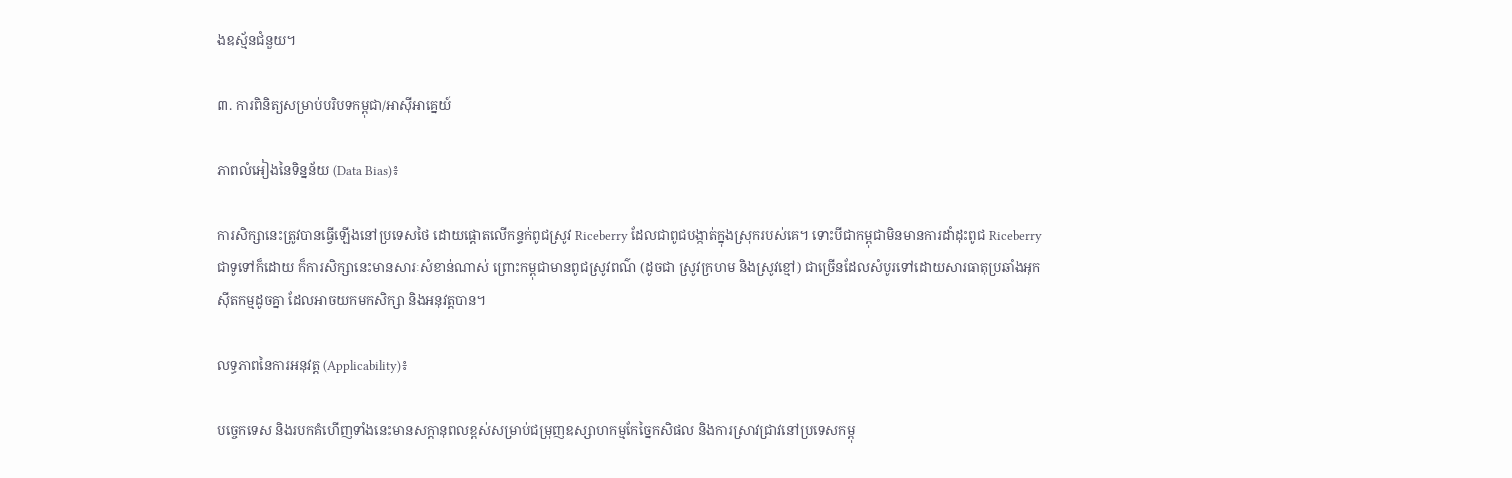ងឧស្ម័នជំនួយ។

៣. ការពិនិត្យសម្រាប់បរិបទកម្ពុជា/អាស៊ីអាគ្នេយ៍

ភាពលំអៀងនៃទិន្នន័យ (Data Bias)៖

ការសិក្សានេះត្រូវបានធ្វើឡើងនៅប្រទេសថៃ ដោយផ្តោតលើកន្ទក់ពូជស្រូវ Riceberry ដែលជាពូជបង្កាត់ក្នុងស្រុករបស់គេ។ ទោះបីជាកម្ពុជាមិនមានការដាំដុះពូជ Riceberry ជាទូទៅក៏ដោយ ក៏ការសិក្សានេះមានសារៈសំខាន់ណាស់ ព្រោះកម្ពុជាមានពូជស្រូវពណ៌ (ដូចជា ស្រូវក្រហម និងស្រូវខ្មៅ) ជាច្រើនដែលសំបូរទៅដោយសារធាតុប្រឆាំងអុកស៊ីតកម្មដូចគ្នា ដែលអាចយកមកសិក្សា និងអនុវត្តបាន។

លទ្ធភាពនៃការអនុវត្ត (Applicability)៖

បច្ចេកទេស និងរបកគំហើញទាំងនេះមានសក្តានុពលខ្ពស់សម្រាប់ជម្រុញឧស្សាហកម្មកែច្នៃកសិផល និងការស្រាវជ្រាវនៅប្រទេសកម្ពុ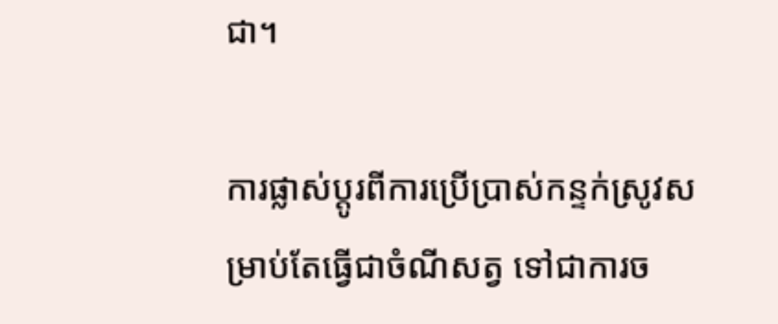ជា។

ការផ្លាស់ប្តូរពីការប្រើប្រាស់កន្ទក់ស្រូវសម្រាប់តែធ្វើជាចំណីសត្វ ទៅជាការច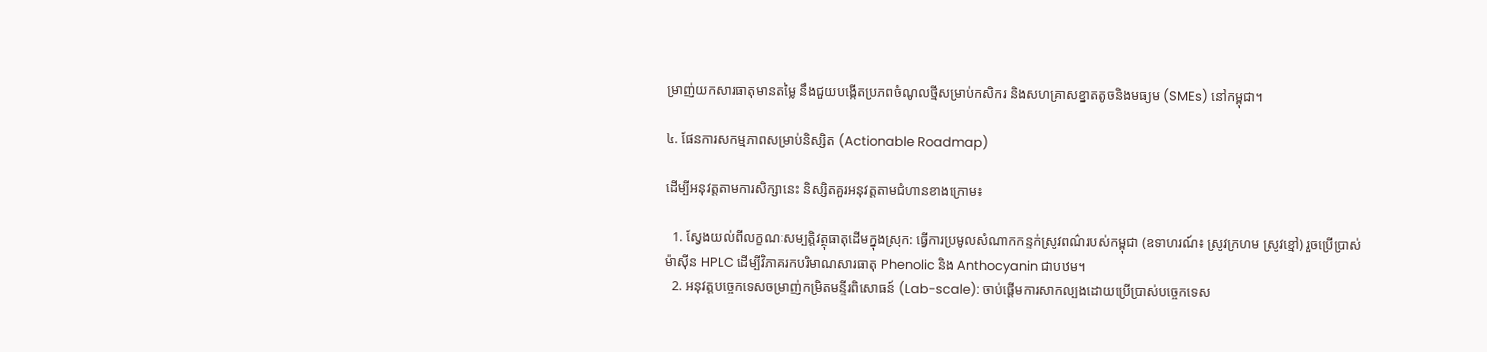ម្រាញ់យកសារធាតុមានតម្លៃ នឹងជួយបង្កើតប្រភពចំណូលថ្មីសម្រាប់កសិករ និងសហគ្រាសខ្នាតតូចនិងមធ្យម (SMEs) នៅកម្ពុជា។

៤. ផែនការសកម្មភាពសម្រាប់និស្សិត (Actionable Roadmap)

ដើម្បីអនុវត្តតាមការសិក្សានេះ និស្សិតគួរអនុវត្តតាមជំហានខាងក្រោម៖

  1. ស្វែងយល់ពីលក្ខណៈសម្បត្តិវត្ថុធាតុដើមក្នុងស្រុក: ធ្វើការប្រមូលសំណាកកន្ទក់ស្រូវពណ៌របស់កម្ពុជា (ឧទាហរណ៍៖ ស្រូវក្រហម ស្រូវខ្មៅ) រួចប្រើប្រាស់ម៉ាស៊ីន HPLC ដើម្បីវិភាគរកបរិមាណសារធាតុ Phenolic និង Anthocyanin ជាបឋម។
  2. អនុវត្តបច្ចេកទេសចម្រាញ់កម្រិតមន្ទីរពិសោធន៍ (Lab-scale): ចាប់ផ្តើមការសាកល្បងដោយប្រើប្រាស់បច្ចេកទេស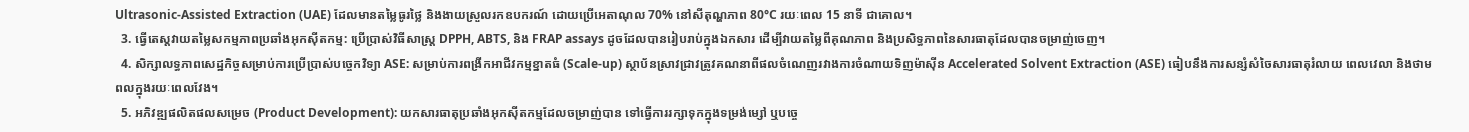Ultrasonic-Assisted Extraction (UAE) ដែលមានតម្លៃធូរថ្លៃ និងងាយស្រួលរកឧបករណ៍ ដោយប្រើអេតាណុល 70% នៅសីតុណ្ហភាព 80°C រយៈពេល 15 នាទី ជាគោល។
  3. ធ្វើតេស្តវាយតម្លៃសកម្មភាពប្រឆាំងអុកស៊ីតកម្ម: ប្រើប្រាស់វិធីសាស្ត្រ DPPH, ABTS, និង FRAP assays ដូចដែលបានរៀបរាប់ក្នុងឯកសារ ដើម្បីវាយតម្លៃពីគុណភាព និងប្រសិទ្ធភាពនៃសារធាតុដែលបានចម្រាញ់ចេញ។
  4. សិក្សាលទ្ធភាពសេដ្ឋកិច្ចសម្រាប់ការប្រើប្រាស់បច្ចេកវិទ្យា ASE: សម្រាប់ការពង្រីកអាជីវកម្មខ្នាតធំ (Scale-up) ស្ថាប័នស្រាវជ្រាវត្រូវគណនាពីផលចំណេញរវាងការចំណាយទិញម៉ាស៊ីន Accelerated Solvent Extraction (ASE) ធៀបនឹងការសន្សំសំចៃសារធាតុរំលាយ ពេលវេលា និងថាមពលក្នុងរយៈពេលវែង។
  5. អភិវឌ្ឍផលិតផលសម្រេច (Product Development): យកសារធាតុប្រឆាំងអុកស៊ីតកម្មដែលចម្រាញ់បាន ទៅធ្វើការរក្សាទុកក្នុងទម្រង់ម្សៅ ឬបច្ចេ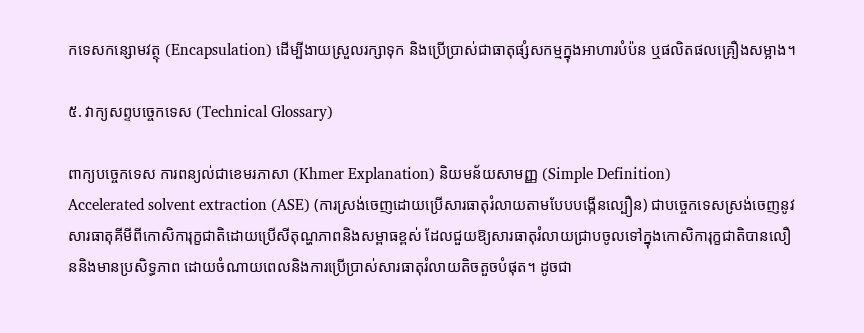កទេសកន្សោមវត្ថុ (Encapsulation) ដើម្បីងាយស្រួលរក្សាទុក និងប្រើប្រាស់ជាធាតុផ្សំសកម្មក្នុងអាហារបំប៉ន ឬផលិតផលគ្រឿងសម្អាង។

៥. វាក្យសព្ទបច្ចេកទេស (Technical Glossary)

ពាក្យបច្ចេកទេស ការពន្យល់ជាខេមរភាសា (Khmer Explanation) និយមន័យសាមញ្ញ (Simple Definition)
Accelerated solvent extraction (ASE) (ការស្រង់ចេញដោយប្រើសារធាតុរំលាយតាមបែបបង្កើនល្បឿន) ជាបច្ចេកទេសស្រង់ចេញនូវសារធាតុគីមីពីកោសិការុក្ខជាតិដោយប្រើសីតុណ្ហភាពនិងសម្ពាធខ្ពស់ ដែលជួយឱ្យសារធាតុរំលាយជ្រាបចូលទៅក្នុងកោសិការុក្ខជាតិបានលឿននិងមានប្រសិទ្ធភាព ដោយចំណាយពេលនិងការប្រើប្រាស់សារធាតុរំលាយតិចតួចបំផុត។ ដូចជា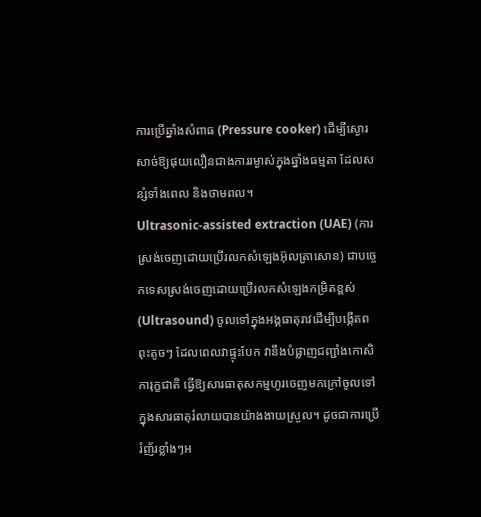ការប្រើឆ្នាំងសំពាធ (Pressure cooker) ដើម្បីស្ងោរសាច់ឱ្យផុយលឿនជាងការរម្ងាស់ក្នុងឆ្នាំងធម្មតា ដែលសន្សំទាំងពេល និងថាមពល។
Ultrasonic-assisted extraction (UAE) (ការស្រង់ចេញដោយប្រើរលកសំឡេងអ៊ុលត្រាសោន) ជាបច្ចេកទេសស្រង់ចេញដោយប្រើរលកសំឡេងកម្រិតខ្ពស់ (Ultrasound) ចូលទៅក្នុងអង្គធាតុរាវដើម្បីបង្កើតពពុះតូចៗ ដែលពេលវាផ្ទុះបែក វានឹងបំផ្លាញជញ្ជាំងកោសិការុក្ខជាតិ ធ្វើឱ្យសារធាតុសកម្មហូរចេញមកក្រៅចូលទៅក្នុងសារធាតុរំលាយបានយ៉ាងងាយស្រួល។ ដូចជាការប្រើរំញ័រខ្លាំងៗអ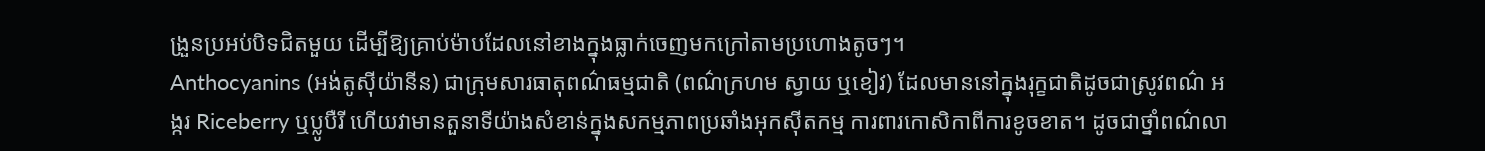ង្រួនប្រអប់បិទជិតមួយ ដើម្បីឱ្យគ្រាប់ម៉ាបដែលនៅខាងក្នុងធ្លាក់ចេញមកក្រៅតាមប្រហោងតូចៗ។
Anthocyanins (អង់តូស៊ីយ៉ានីន) ជាក្រុមសារធាតុពណ៌ធម្មជាតិ (ពណ៌ក្រហម ស្វាយ ឬខៀវ) ដែលមាននៅក្នុងរុក្ខជាតិដូចជាស្រូវពណ៌ អង្ករ Riceberry ឬប្លូបឺរី ហើយវាមានតួនាទីយ៉ាងសំខាន់ក្នុងសកម្មភាពប្រឆាំងអុកស៊ីតកម្ម ការពារកោសិកាពីការខូចខាត។ ដូចជាថ្នាំពណ៌លា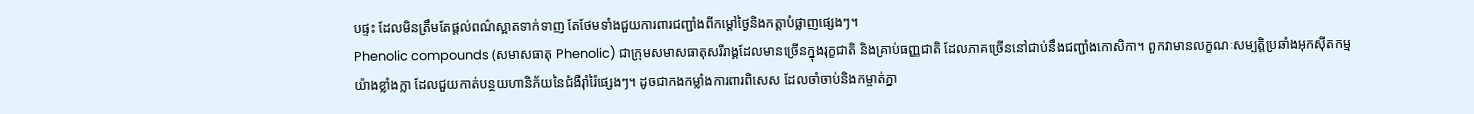បផ្ទះ ដែលមិនត្រឹមតែផ្តល់ពណ៌ស្អាតទាក់ទាញ តែថែមទាំងជួយការពារជញ្ជាំងពីកម្តៅថ្ងៃនិងកត្តាបំផ្លាញផ្សេងៗ។
Phenolic compounds (សមាសធាតុ Phenolic) ជាក្រុមសមាសធាតុសរីរាង្គដែលមានច្រើនក្នុងរុក្ខជាតិ និងគ្រាប់ធញ្ញជាតិ ដែលភាគច្រើននៅជាប់នឹងជញ្ជាំងកោសិកា។ ពួកវាមានលក្ខណៈសម្បត្តិប្រឆាំងអុកស៊ីតកម្មយ៉ាងខ្លាំងក្លា ដែលជួយកាត់បន្ថយហានិភ័យនៃជំងឺរ៉ាំរ៉ៃផ្សេងៗ។ ដូចជាកងកម្លាំងការពារពិសេស ដែលចាំចាប់និងកម្ចាត់ភ្នា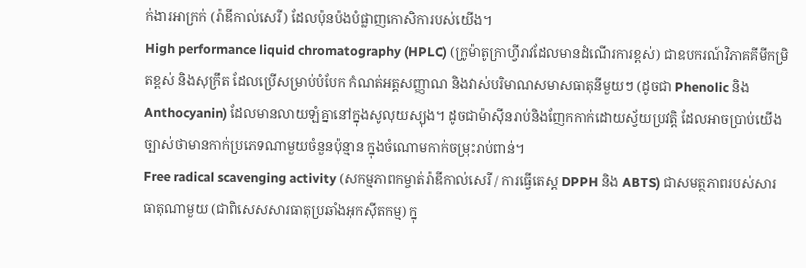ក់ងារអាក្រក់ (រ៉ាឌីកាល់សេរី) ដែលប៉ុនប៉ងបំផ្លាញកោសិការបស់យើង។
High performance liquid chromatography (HPLC) (ក្រូម៉ាតូក្រាហ្វីរាវដែលមានដំណើរការខ្ពស់) ជាឧបករណ៍វិភាគគីមីកម្រិតខ្ពស់ និងសុក្រឹត ដែលប្រើសម្រាប់បំបែក កំណត់អត្តសញ្ញាណ និងវាស់បរិមាណសមាសធាតុនីមួយៗ (ដូចជា Phenolic និង Anthocyanin) ដែលមានលាយឡំគ្នានៅក្នុងសូលុយស្យុង។ ដូចជាម៉ាស៊ីនរាប់និងញែកកាក់ដោយស្វ័យប្រវត្តិ ដែលអាចប្រាប់យើងច្បាស់ថាមានកាក់ប្រភេទណាមួយចំនួនប៉ុន្មាន ក្នុងចំណោមកាក់ចម្រុះរាប់ពាន់។
Free radical scavenging activity (សកម្មភាពកម្ចាត់រ៉ាឌីកាល់សេរី / ការធ្វើតេស្ត DPPH និង ABTS) ជាសមត្ថភាពរបស់សារធាតុណាមួយ (ជាពិសេសសារធាតុប្រឆាំងអុកស៊ីតកម្ម) ក្នុ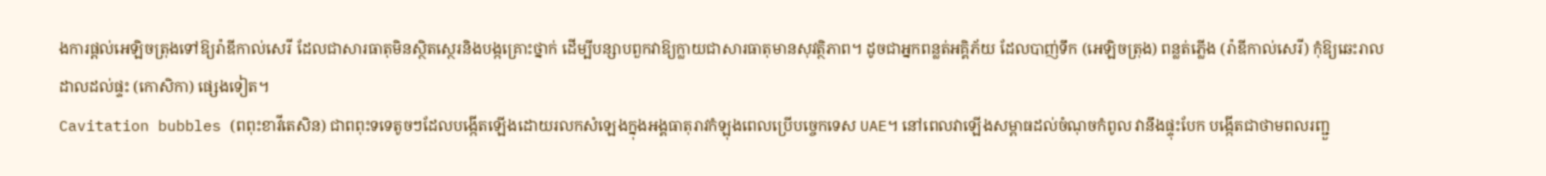ងការផ្តល់អេឡិចត្រុងទៅឱ្យរ៉ាឌីកាល់សេរី ដែលជាសារធាតុមិនស្ថិតស្ថេរនិងបង្កគ្រោះថ្នាក់ ដើម្បីបន្សាបពួកវាឱ្យក្លាយជាសារធាតុមានសុវត្ថិភាព។ ដូចជាអ្នកពន្លត់អគ្គិភ័យ ដែលបាញ់ទឹក (អេឡិចត្រុង) ពន្លត់ភ្លើង (រ៉ាឌីកាល់សេរី) កុំឱ្យឆេះរាលដាលដល់ផ្ទះ (កោសិកា) ផ្សេងទៀត។
Cavitation bubbles (ពពុះខាវីតេសិន) ជាពពុះទទេតូចៗដែលបង្កើតឡើងដោយរលកសំឡេងក្នុងអង្គធាតុរាវកំឡុងពេលប្រើបច្ចេកទេស UAE។ នៅពេលវាឡើងសម្ពាធដល់ចំណុចកំពូល វានឹងផ្ទុះបែក បង្កើតជាថាមពលរញ្ជួ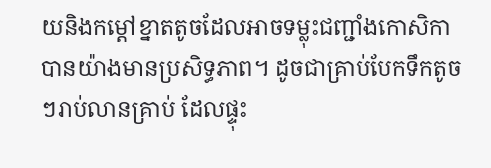យនិងកម្តៅខ្នាតតូចដែលអាចទម្លុះជញ្ជាំងកោសិកាបានយ៉ាងមានប្រសិទ្ធភាព។ ដូចជាគ្រាប់បែកទឹកតូចៗរាប់លានគ្រាប់ ដែលផ្ទុះ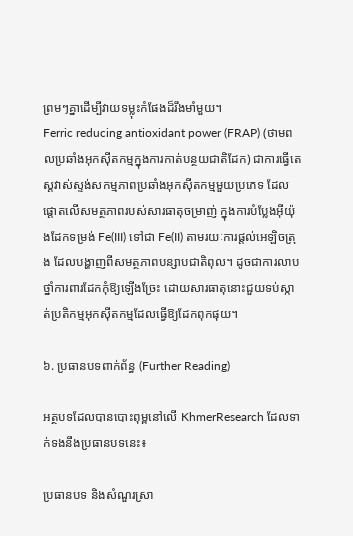ព្រមៗគ្នាដើម្បីវាយទម្លុះកំផែងដ៏រឹងមាំមួយ។
Ferric reducing antioxidant power (FRAP) (ថាមពលប្រឆាំងអុកស៊ីតកម្មក្នុងការកាត់បន្ថយជាតិដែក) ជាការធ្វើតេស្តវាស់ស្ទង់សកម្មភាពប្រឆាំងអុកស៊ីតកម្មមួយប្រភេទ ដែលផ្តោតលើសមត្ថភាពរបស់សារធាតុចម្រាញ់ ក្នុងការបំប្លែងអ៊ីយ៉ុងដែកទម្រង់ Fe(III) ទៅជា Fe(II) តាមរយៈការផ្តល់អេឡិចត្រុង ដែលបង្ហាញពីសមត្ថភាពបន្សាបជាតិពុល។ ដូចជាការលាបថ្នាំការពារដែកកុំឱ្យឡើងច្រែះ ដោយសារធាតុនោះជួយទប់ស្កាត់ប្រតិកម្មអុកស៊ីតកម្មដែលធ្វើឱ្យដែកពុកផុយ។

៦. ប្រធានបទពាក់ព័ន្ធ (Further Reading)

អត្ថបទដែលបានបោះពុម្ពនៅលើ KhmerResearch ដែលទាក់ទងនឹងប្រធានបទនេះ៖

ប្រធានបទ និងសំណួរស្រា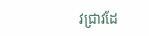វជ្រាវដែ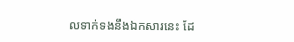លទាក់ទងនឹងឯកសារនេះ ដែ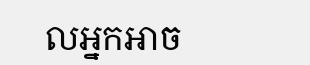លអ្នកអាច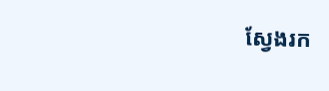ស្វែងរក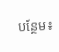បន្ថែម៖